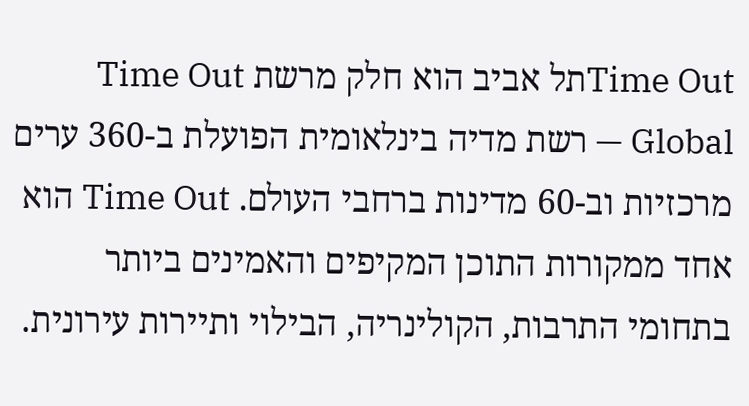Time Outתל אביב הוא חלק מרשת Time Out Global — רשת מדיה בינלאומית הפועלת ב-360 ערים מרכזיות וב-60 מדינות ברחבי העולם. Time Out הוא אחד ממקורות התוכן המקיפים והאמינים ביותר בתחומי התרבות, הקולינריה, הבילוי ותיירות עירונית.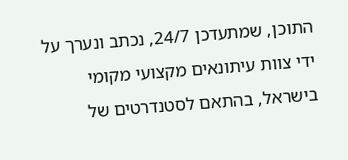התוכן, שמתעדכן 24/7, נכתב ונערך על ידי צוות עיתונאים מקצועי מקומי בישראל, בהתאם לסטנדרטים של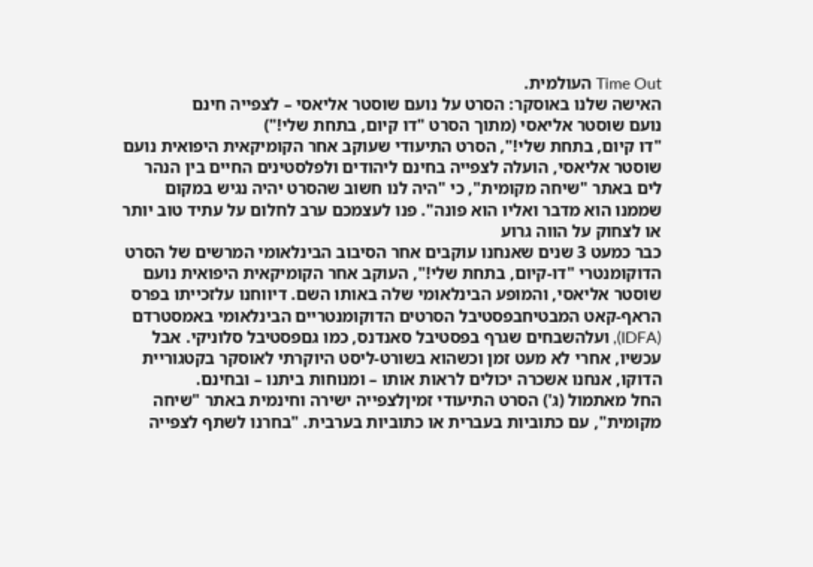Time Out העולמית.
האישה שלנו באוסקר: הסרט על נועם שוסטר אליאסי – לצפייה חינם
נועם שוסטר אליאסי (מתוך הסרט "דו קיום, בתחת שלי!")
"דו קיום, בתחת שלי!", הסרט התיעודי שעוקב אחר הקומיקאית היפואית נועם שוסטר אליאסי, הועלה לצפייה בחינם ליהודים ולפלסטינים החיים בין הנהר לים באתר "שיחה מקומית", כי "היה לנו חשוב שהסרט יהיה נגיש במקום שממנו הוא מדבר ואליו הוא פונה". פנו לעצמכם ערב לחלום על עתיד טוב יותר או לצחוק על הווה גרוע
כבר כמעט 3 שנים שאנחנו עוקבים אחר הסיבוב הבינלאומי המרשים של הסרט הדוקומנטרי "דו-קיום, בתחת שלי!", העוקב אחר הקומיקאית היפואית נועם שוסטר אליאסי, והמופע הבינלאומי שלה באותו השם. דיווחנו עלזכייתו בפרס הראף-קאט המבטיחבפסטיבל הסרטים הדוקומנטריים הבינלאומי באמסטרדם (IDFA), ועלהשבחים שגרף בפסטיבל סאנדנס, כמו גםפסטיבל סלוניקי. אבל עכשיו, אחרי לא מעט זמן וכשהוא בשורט-ליסט היוקרתי לאוסקר בקטגוריית הדוקו, אנחנו אשכרה יכולים לראות אותו – ומנוחות ביתנו – ובחינם.
החל מאתמול (ג') הסרט התיעודי זמיןלצפייה ישירה וחינמית באתר "שיחה מקומית", עם כתוביות בעברית או כתוביות בערבית. "בחרנו לשתף לצפייה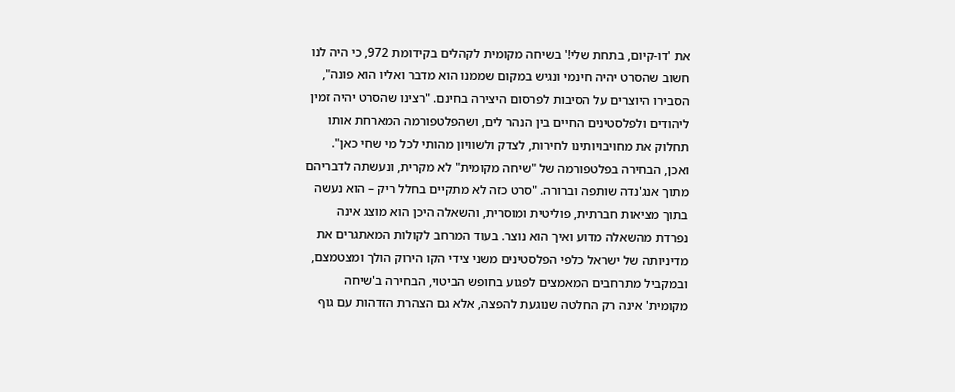את 'דו-קיום, בתחת שלי!' בשיחה מקומית לקהלים בקידומת 972, כי היה לנו חשוב שהסרט יהיה חינמי ונגיש במקום שממנו הוא מדבר ואליו הוא פונה", הסבירו היוצרים על הסיבות לפרסום היצירה בחינם. "רצינו שהסרט יהיה זמין ליהודים ולפלסטינים החיים בין הנהר לים, ושהפלטפורמה המארחת אותו תחלוק את מחויבויותינו לחירות, לצדק ולשוויון מהותי לכל מי שחי כאן".
ואכן, הבחירה בפלטפורמה של "שיחה מקומית" לא מקרית, ונעשתה לדבריהם מתוך אנג'נדה שותפה וברורה. "סרט כזה לא מתקיים בחלל ריק – הוא נעשה בתוך מציאות חברתית, פוליטית ומוסרית, והשאלה היכן הוא מוצג אינה נפרדת מהשאלה מדוע ואיך הוא נוצר. בעוד המרחב לקולות המאתגרים את מדיניותה של ישראל כלפי הפלסטינים משני צידי הקו הירוק הולך ומצטמצם, ובמקביל מתרחבים המאמצים לפגוע בחופש הביטוי, הבחירה ב'שיחה מקומית' אינה רק החלטה שנוגעת להפצה, אלא גם הצהרת הזדהות עם גוף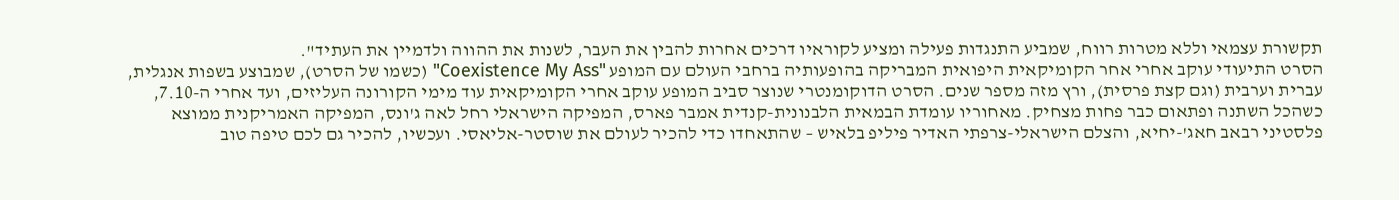תקשורת עצמאי וללא מטרות רווח, שמביע התנגדות פעילה ומציע לקוראיו דרכים אחרות להבין את העבר, לשנות את ההווה ולדמיין את העתיד".
הסרט התיעודי עוקב אחרי אחר הקומיקאית היפואית המבריקה בהופעותיה ברחבי העולם עם המופע "Coexistence My Ass" (כשמו של הסרט), שמבוצע בשפות אנגלית, עברית וערבית (וגם קצת פרסית), ורץ מזה מספר שנים. הסרט הדוקומנטרי שנוצר סביב המופע עוקב אחרי הקומיקאית עוד מימי הקורונה העליזים, ועד אחרי ה-7.10, כשהכל השתנה ופתאום כבר פחות מצחיק. מאחוריו עומדת הבמאית הלבנונית-קנדית אמבר פארס, המפיקה הישראלי רחל לאה ג'ונס, המפיקה האמריקנית ממוצא פלסטיני רבאב חאג'-יחיא, והצלם הישראלי-צרפתי האדיר פיליפ בלאיש – שהתאחדו כדי להכיר לעולם את שוסטר-אליאסי. ועכשיו, להכיר גם לכם טיפה טוב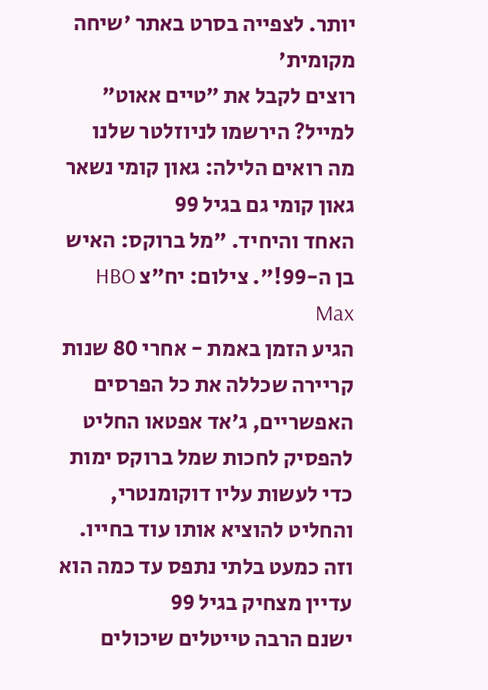יותר. לצפייה בסרט באתר 'שיחה מקומית'
רוצים לקבל את ״טיים אאוט״ למייל? הירשמו לניוזלטר שלנו
מה רואים הלילה: גאון קומי נשאר גאון קומי גם בגיל 99
האחד והיחיד. "מל ברוקס: האיש בן ה-99!". צילום: יח"צ HBO Max
הגיע הזמן באמת - אחרי 80 שנות קריירה שכללה את כל הפרסים האפשריים, ג'אד אפטאו החליט להפסיק לחכות שמל ברוקס ימות כדי לעשות עליו דוקומנטרי, והחליט להוציא אותו עוד בחייו. וזה כמעט בלתי נתפס עד כמה הוא עדיין מצחיק בגיל 99
ישנם הרבה טייטלים שיכולים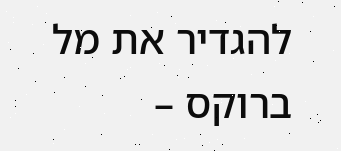להגדיר את מל ברוקס –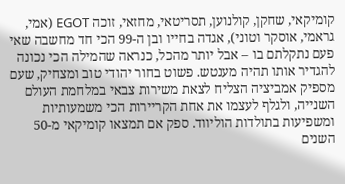קומיקאי, שחקן, קולנוען, תסריטאי, מחזאי, זוכה EGOT (אמי, גראמי, אוסקר וטוני), אגדה בחייו ובן ה-99 הכי חד מחשבה שאי פעם נתקלתם בו – אבל יותר מהכל, כנראה שהמילה הכי נכונה להגדיר אותו תהיה מענטש. פשוט בחור יהודי טוב ומצחיק, שעם מספיק אמביציה הצליח לצאת משירות צבאי במלחמת העולם השנייה, ולגלף לעצמו את אחת הקריירות הכי משמעותיות ומשפיעות בתולדות הוליווד. ספק אם תמצאו קומיקאי מ-50 השנים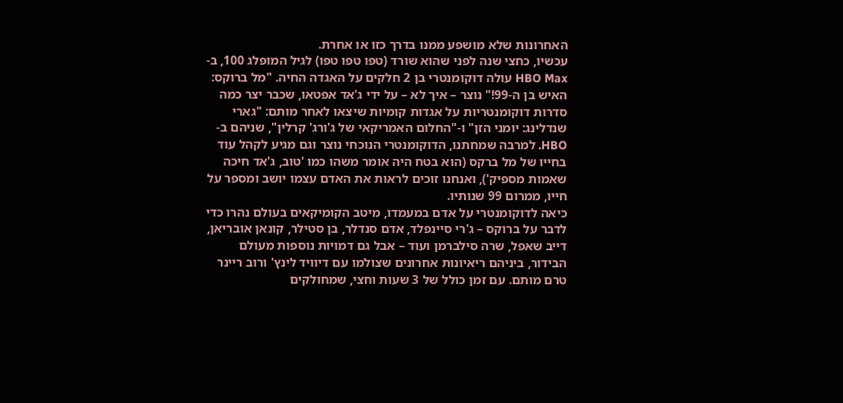האחרונות שלא מושפע ממנו בדרך כזו או אחרת.
עכשיו, כחצי שנה לפני שהוא שורד (טפו טפו טפו) לגיל המופלג 100, ב-HBO Max עולה דוקומנטרי בן 2 חלקים על האגדה החיה. "מל ברוקס: האיש בן ה-99!" נוצר – איך לא – על ידי ג'אד אפטאו, שכבר יצר כמה סדרות דוקומנטריות על אגדות קומיות שיצאו לאחר מותם: "גארי שנדלינג: יומני הזן" ו-"החלום האמריקאי של ג'ורג' קרלין", שניהם ב-HBO. למרבה שמחתנו, הדוקומנטרי הנוכחי נוצר וגם מגיע לקהל עוד בחייו של מל ברקס (הוא בטח היה אומר משהו כמו 'טוב, ג'אד חיכה שאמות מספיק'), ואנחנו זוכים לראות את האדם עצמו יושב ומספר על חייו, ממרום 99 שנותיו.
כיאה לדוקומנטרי על אדם במעמדו, מיטב הקומיקאים בעולם נהרו כדי לדבר על ברוקס – ג'רי סיינפלד, אדם סנדלר, בן סטילר, קונאן אובריאן, דייב שאפל, שרה סילברמן ועוד – אבל גם דמויות נוספות מעולם הבידור, ביניהם ריאיונות אחרונים שצולמו עם דיוויד לינץ' ורוב ריינר טרם מותם. עם זמן כולל של 3 שעות וחצי, שמחולקים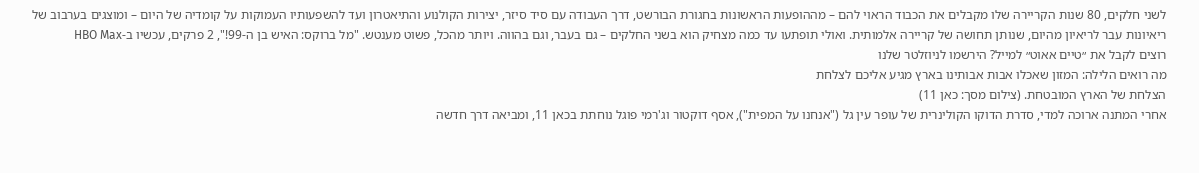לשני חלקים, 80 שנות הקריירה שלו מקבלים את הכבוד הראוי להם – מההופעות הראשונות בחגורת הבורשט, דרך העבודה עם סיד סיזר, יצירות הקולנוע והתיאטרון ועד להשפעותיו העמוקות על קומדיה של היום – ומוצגים בערבוב של ריאיונות עבר לריאיון מהיום, שנותן תחושה של קריירה אלמותית. ואולי תופתעו עד כמה מצחיק הוא בשני החלקים – גם בעבר, וגם בהווה. ויותר מהכל, פשוט מענטש. "מל ברוקס: האיש בן ה-99!", 2 פרקים, עכשיו ב-HBO Max
רוצים לקבל את ״טיים אאוט״ למייל? הירשמו לניוזלטר שלנו
מה רואים הלילה: המזון שאכלו אבות אבותינו בארץ מגיע אליכם לצלחת
הצלחת של הארץ המובטחת. (צילום מסך: כאן 11)
אחרי המתנה ארוכה למדי, סדרת הדוקו הקולינרית של עופר עין גל ("אנחנו על המפית"), אסף דוקטור וג'רמי פוגל נוחתת בכאן 11, ומביאה דרך חדשה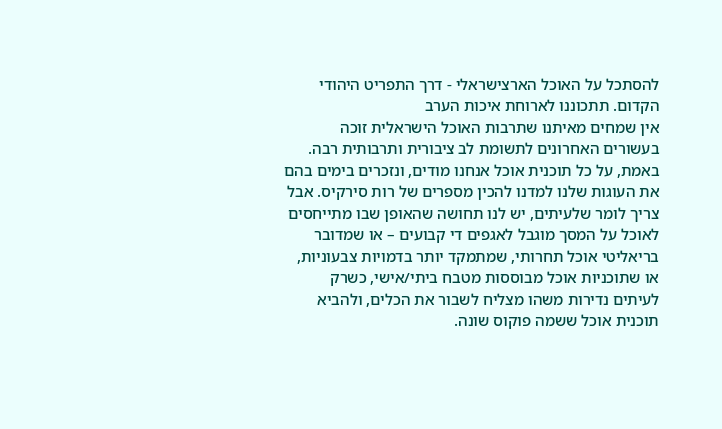להסתכל על האוכל הארצישראלי - דרך התפריט היהודי הקדום. תתכוננו לארוחת איכות הערב
אין שמחים מאיתנו שתרבות האוכל הישראלית זוכה בעשורים האחרונים לתשומת לב ציבורית ותרבותית רבה. באמת, על כל תוכנית אוכל אנחנו מודים, ונזכרים בימים בהם את העוגות שלנו למדנו להכין מספרים של רות סירקיס. אבל צריך לומר שלעיתים, יש לנו תחושה שהאופן שבו מתייחסים לאוכל על המסך מוגבל לאגפים די קבועים – או שמדובר בריאליטי אוכל תחרותי, שמתמקד יותר בדמויות צבעוניות, או שתוכניות אוכל מבוססות מטבח ביתי/אישי, כשרק לעיתים נדירות משהו מצליח לשבור את הכלים, ולהביא תוכנית אוכל ששמה פוקוס שונה.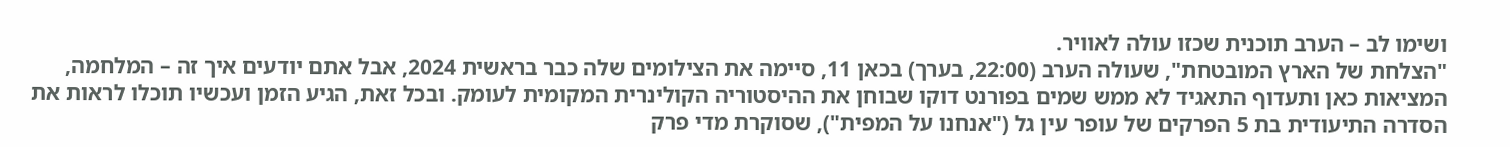ושימו לב – הערב תוכנית שכזו עולה לאוויר.
"הצלחת של הארץ המובטחת", שעולה הערב (22:00, בערך) בכאן 11, סיימה את הצילומים שלה כבר בראשית 2024, אבל אתם יודעים איך זה – המלחמה, המציאות כאן ותעדוף התאגיד לא ממש שמים בפורנט דוקו שבוחן את ההיסטוריה הקולינרית המקומית לעומק. ובכל זאת, הגיע הזמן ועכשיו תוכלו לראות את הסדרה התיעודית בת 5 הפרקים של עופר עין גל ("אנחנו על המפית"), שסוקרת מדי פרק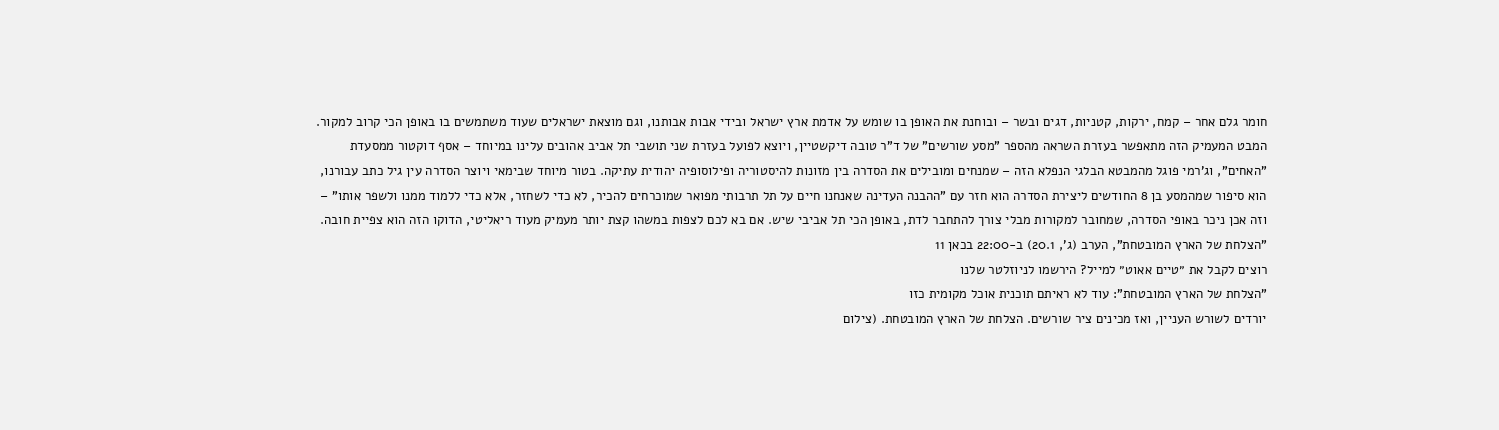חומר גלם אחר – קמח, ירקות, קטניות, דגים ובשר – ובוחנת את האופן בו שומש על אדמת ארץ ישראל ובידי אבות אבותנו, וגם מוצאת ישראלים שעוד משתמשים בו באופן הכי קרוב למקור.
המבט המעמיק הזה מתאפשר בעזרת השראה מהספר "מסע שורשים" של ד"ר טובה דיקשטיין, ויוצא לפועל בעזרת שני תושבי תל אביב אהובים עלינו במיוחד – אסף דוקטור ממסעדת "האחים", וג'רמי פוגל מהמבטא הבלגי הנפלא הזה – שמנחים ומובילים את הסדרה בין מזונות להיסטוריה ופילוסופיה יהודית עתיקה. בטור מיוחד שבימאי ויוצר הסדרה עין גיל כתב עבורנו, הוא סיפור שמהמסע בן 8 החודשים ליצירת הסדרה הוא חזר עם "ההבנה העדינה שאנחנו חיים על תל תרבותי מפואר שמוכרחים להכיר, לא כדי לשחזר, אלא כדי ללמוד ממנו ולשפר אותו" – וזה אכן ניכר באופי הסדרה, שמחובר למקורות מבלי צורך להתחבר לדת, באופן הכי תל אביבי שיש. אם בא לכם לצפות במשהו קצת יותר מעמיק מעוד ריאליטי, הדוקו הזה הוא צפיית חובה. "הצלחת של הארץ המובטחת", הערב (ג', 20.1) ב-22:00 בכאן 11
רוצים לקבל את ״טיים אאוט״ למייל? הירשמו לניוזלטר שלנו
"הצלחת של הארץ המובטחת": עוד לא ראיתם תוכנית אוכל מקומית כזו
יורדים לשורש העניין, ואז מכינים ציר שורשים. הצלחת של הארץ המובטחת. (צילום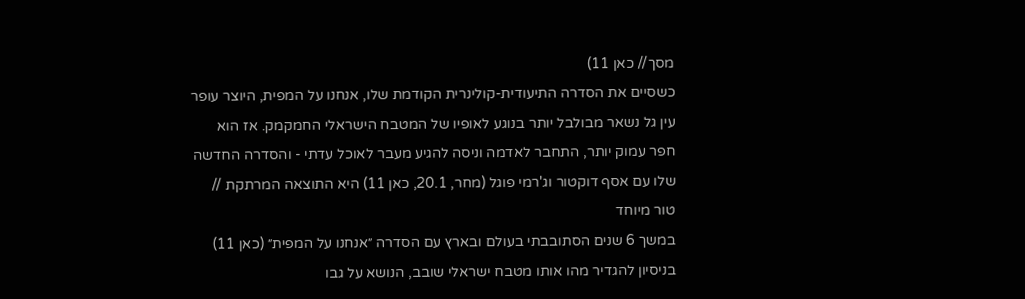מסך// כאן 11)
כשסיים את הסדרה התיעודית-קולינרית הקודמת שלו, אנחנו על המפית, היוצר עופר עין גל נשאר מבולבל יותר בנוגע לאופיו של המטבח הישראלי החמקמק. אז הוא חפר עמוק יותר, התחבר לאדמה וניסה להגיע מעבר לאוכל עדתי - והסדרה החדשה שלו עם אסף דוקטור וג'רמי פוגל (מחר, 20.1, כאן 11) היא התוצאה המרתקת // טור מיוחד
במשך 6 שנים הסתובבתי בעולם ובארץ עם הסדרה ״אנחנו על המפית״ (כאן 11) בניסיון להגדיר מהו אותו מטבח ישראלי שובב, הנושא על גבו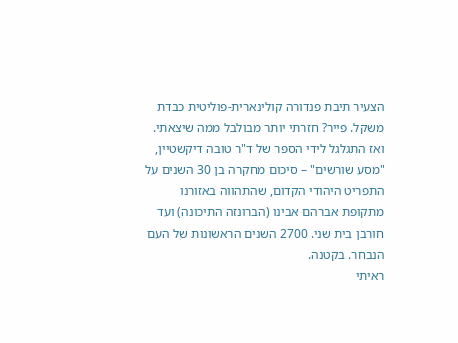הצעיר תיבת פנדורה קולינארית-פוליטית כבדת משקל. פייר? חזרתי יותר מבולבל ממה שיצאתי. ואז התגלגל לידי הספר של ד"ר טובה דיקשטיין, "מסע שורשים" – סיכום מחקרה בן 30 השנים על התפריט היהודי הקדום, שהתהווה באזורנו מתקופת אברהם אבינו (הברונזה התיכונה) ועד חורבן בית שני. 2700 השנים הראשונות של העם הנבחר. בקטנה.
ראיתי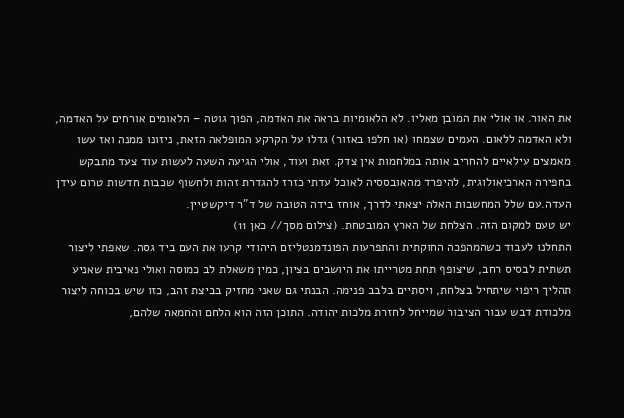את האור. או אולי את המובן מאליו. לא הלאומיות בראה את האדמה, הפוך גוטה – הלאומים אורחים על האדמה, ולא האדמה ללאום. העמים שצמחו (או חלפו באזור) גדלו על הקרקע המופלאה הזאת, ניזונו ממנה ואז עשו מאמצים עילאיים להחריב אותה במלחמות אין צדק. זאת ועוד, אולי הגיעה השעה לעשות עוד צעד מתבקש בחפירה הארכיאולוגית, להיפרד מהאובססיה לאוכל עדתי כזרז להגדרת זהות ולחשוף שכבות חדשות טרום עידן העדה.עם שלל המחשבות האלה יצאתי לדרך, אוחז בידה הטובה של ד"ר דיקשטיין.
יש טעם למקום הזה. הצלחת של הארץ המובטחת. (צילום מסך// כאן 11)
התחלנו לעבוד כשהמהפכה החוקתית והתפרעות הפונדמנטליזם היהודי קרעו את העם ביד גסה. שאפתי ליצור תשתית לבסיס רחב, שיצופף תחת מטרייתו את היושבים בציון, כמין משאלת לב כמוסה ואולי נאיבית שאניע תהליך ריפוי שיתחיל בצלחת, ויסתיים בלבב פנימה. הבנתי גם שאני מחזיק בביצת זהב, כזו שיש בכוחה ליצור מלכודת דבש עבור הציבור שמייחל לחזרת מלכות יהודה. התוכן הזה הוא הלחם והחמאה שלהם,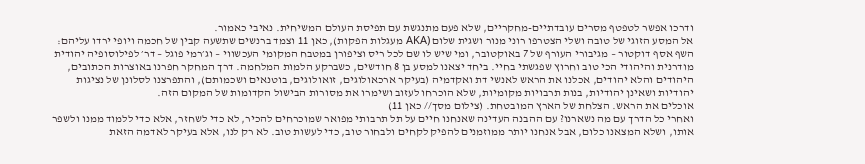ודרכו אפשר לטפטף מסרים עובדתיים-מחקריים, שלא פעם מתנגשת עם תפיסת העולם המשיחית. נאיבי כאמור.
אל המסע הזוגי של טובה ושלי הצטרפו רוני מנור ושגית שלום (AKA מעגלות הפקות), כאן 11 וצמד ברנשים שתשעה קבין של חכמה ויופי ירדו עליהם: השף אסף דוקטור – מגיבורי העורף של 7 באוקטובר, ומי שיש לו שם לכל ריס וציפורן במטבח המקומי העכשווי – וג׳רמי פוגל – דר׳ לפילוסופיה יהודית מודרנית והיהודי הכי טוב וחרוץ שפגשתי בחיי. ביחד יצאנו למסע בן 8 חודשים, כשברקע הלמות המלחמה. דרך המחקר חפרנו באוצרות הכתובים, היהודים והלא יהודים, אכלנו את הראש לאנשי דת ואקדמיה (בעיקר ארכאולוגים, זואולוגים, בוטנאים ושכמותם), והתפרצנו לסלונן של נציגות יהודיות ושאינן יהודיות, בנות תרבויות מקומיות, שלא הוכרחו לעזוב ושימרו את מסורות הבישול הקדומות של המקום הזה.
אוכלים את הראש. הצלחת של הארץ המובטחת. (צילום מסך// כאן 11)
ואחרי כל הדרך עם מה נשארנו? עם ההבנה העדינה שאנחנו חיים על תל תרבותי מפואר שמוכרחים להכיר, לא כדי לשחזר, אלא כדי ללמוד ממנו ולשפר אותו, ושלא המצאנו כלום, אבל אנחנו יותר ממוזמנים להפיק לקחים ולבחור טוב, כדי לעשות טוב. לא רק לנו, אלא בעיקר לאדמה הזאת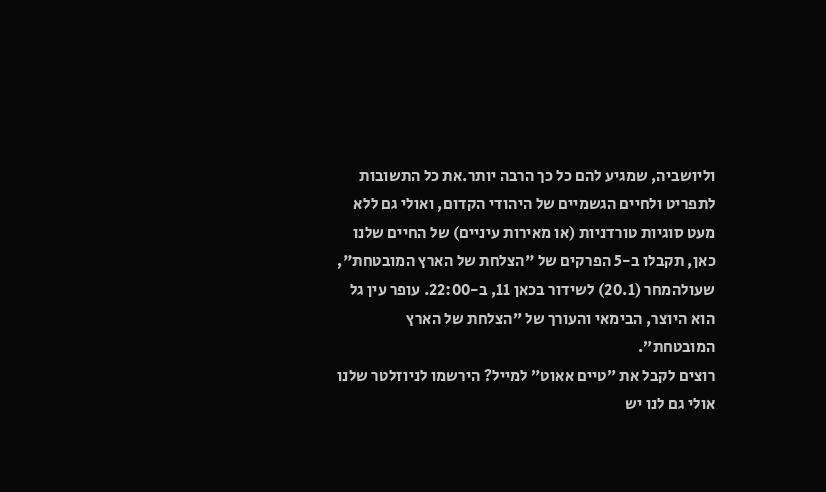וליושביה, שמגיע להם כל כך הרבה יותר.את כל התשובות לתפריט ולחיים הגשמיים של היהודי הקדום, ואולי גם ללא מעט סוגיות טורדניות (או מאירות עיניים) של החיים שלנו כאן, תקבלו ב-5 הפרקים של "הצלחת של הארץ המובטחת", שעולהמחר (20.1) לשידור בכאן 11, ב-22:00. עופר עין גל הוא היוצר, הבימאי והעורך של ״הצלחת של הארץ המובטחת״.
רוצים לקבל את ״טיים אאוט״ למייל? הירשמו לניוזלטר שלנו
אולי גם לנו יש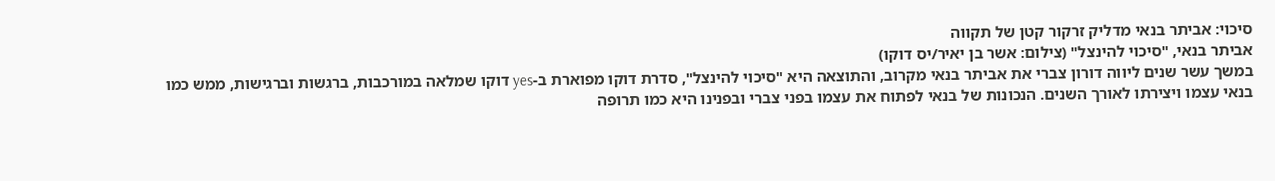סיכוי: אביתר בנאי מדליק זרקור קטן של תקווה
אביתר בנאי, "סיכוי להינצל" (צילום: אשר בן יאיר/יס דוקו)
במשך עשר שנים ליווה דורון צברי את אביתר בנאי מקרוב, והתוצאה היא "סיכוי להינצל", סדרת דוקו מפוארת ב-yes דוקו שמלאה במורכבות, ברגשות וברגישות, ממש כמו בנאי עצמו ויצירתו לאורך השנים. הנכונות של בנאי לפתוח את עצמו בפני צברי ובפנינו היא כמו תרופה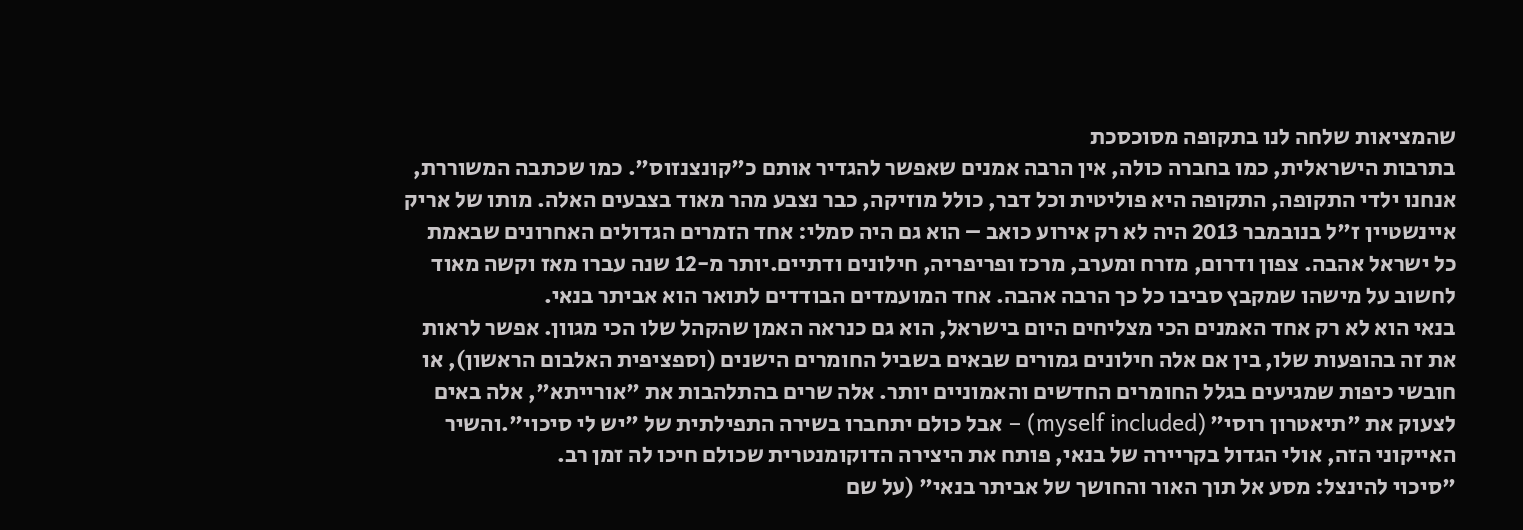שהמציאות שלחה לנו בתקופה מסוכסכת
בתרבות הישראלית, כמו בחברה כולה, אין הרבה אמנים שאפשר להגדיר אותם כ"קונצנזוס". כמו שכתבה המשוררת, אנחנו ילדי התקופה, התקופה היא פוליטית וכל דבר, כולל מוזיקה, כבר נצבע מהר מאוד בצבעים האלה. מותו של אריק איינשטיין ז"ל בנובמבר 2013 היה לא רק אירוע כואב – הוא גם היה סמלי: אחד הזמרים הגדולים האחרונים שבאמת כל ישראל אהבה. צפון ודרום, מזרח ומערב, מרכז ופריפריה, חילונים ודתיים.יותר מ-12 שנה עברו מאז וקשה מאוד לחשוב על מישהו שמקבץ סביבו כל כך הרבה אהבה. אחד המועמדים הבודדים לתואר הוא אביתר בנאי.
בנאי הוא לא רק אחד האמנים הכי מצליחים היום בישראל, הוא גם כנראה האמן שהקהל שלו הכי מגוון. אפשר לראות את זה בהופעות שלו, בין אם אלה חילונים גמורים שבאים בשביל החומרים הישנים (וספציפית האלבום הראשון), או חובשי כיפות שמגיעים בגלל החומרים החדשים והאמוניים יותר. אלה שרים בהתלהבות את "אורייתא", אלה באים לצעוק את "תיאטרון רוסי" (myself included) – אבל כולם יתחברו בשירה התפילתית של "יש לי סיכוי".והשיר האייקוני הזה, אולי הגדול בקריירה של בנאי, פותח את היצירה הדוקומנטרית שכולם חיכו לה זמן רב.
"סיכוי להינצל: מסע אל תוך האור והחושך של אביתר בנאי" (על שם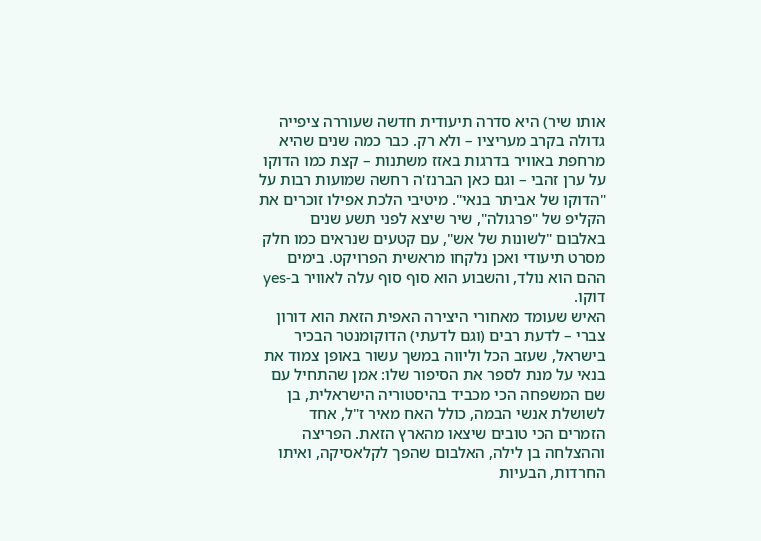אותו שיר) היא סדרה תיעודית חדשה שעוררה ציפייה גדולה בקרב מעריציו – ולא רק. כבר כמה שנים שהיא מרחפת באוויר בדרגות באזז משתנות – קצת כמו הדוקו על ערן זהבי – וגם כאן הברנז'ה רחשה שמועות רבות על "הדוקו של אביתר בנאי". מיטיבי הלכת אפילו זוכרים את הקליפ של "פרגולה", שיר שיצא לפני תשע שנים באלבום "לשונות של אש", עם קטעים שנראים כמו חלק מסרט תיעודי ואכן נלקחו מראשית הפרויקט. בימים ההם הוא נולד, והשבוע הוא סוף סוף עלה לאוויר ב-yes דוקו.
האיש שעומד מאחורי היצירה האפית הזאת הוא דורון צברי – לדעת רבים (וגם לדעתי) הדוקומנטר הבכיר בישראל, שעזב הכל וליווה במשך עשור באופן צמוד את בנאי על מנת לספר את הסיפור שלו: אמן שהתחיל עם שם המשפחה הכי מכביד בהיסטוריה הישראלית, בן לשושלת אנשי הבמה, כולל האח מאיר ז"ל, אחד הזמרים הכי טובים שיצאו מהארץ הזאת. הפריצה וההצלחה בן לילה, האלבום שהפך לקלאסיקה, ואיתו החרדות, הבעיות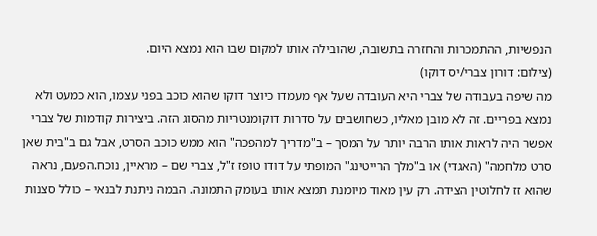הנפשיות, ההתמכרות והחזרה בתשובה, שהובילה אותו למקום שבו הוא נמצא היום.
(צילום: דורון צברי/יס דוקו)
מה שיפה בעבודה של צברי היא העובדה שעל אף מעמדו כיוצר דוקו שהוא כוכב בפני עצמו, הוא כמעט ולא נמצא בפריים. זה לא מובן מאליו, כשחושבים על סדרות דוקומנטריות מהסוג הזה. ביצירות קודמות של צברי אפשר היה לראות אותו הרבה יותר על המסך – ב"מדריך למהפכה" הוא ממש כוכב הסרט, אבל גם ב"בית שאן סרט מלחמה" (האגדי) או ב"מלך הרייטינג" המופתי על דודו טופז ז"ל, צברי שם – מראיין, נוכח.הפעם, נראה שהוא זז לחלוטין הצידה. רק עין מאוד מיומנת תמצא אותו בעומק התמונה. הבמה ניתנת לבנאי – כולל סצנות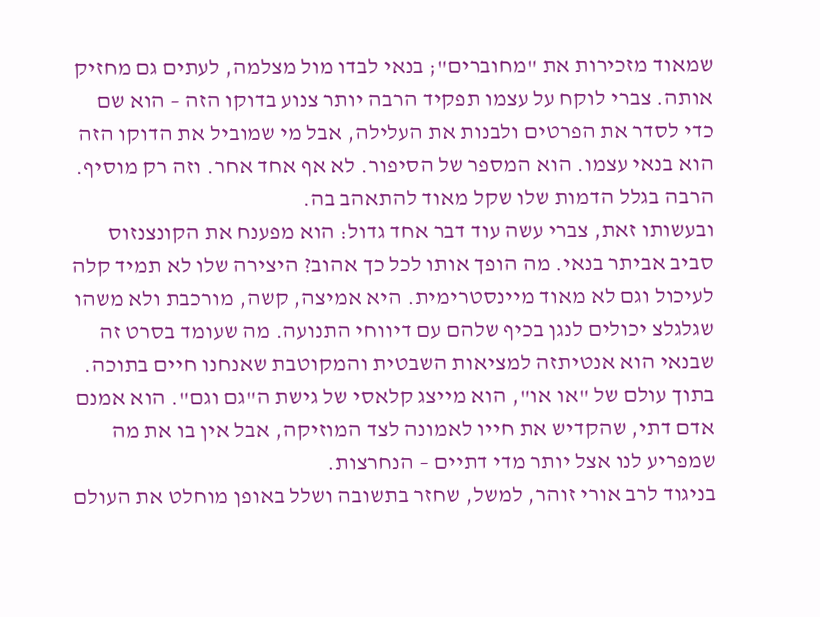שמאוד מזכירות את "מחוברים"; בנאי לבדו מול מצלמה, לעתים גם מחזיק אותה. צברי לוקח על עצמו תפקיד הרבה יותר צנוע בדוקו הזה – הוא שם כדי לסדר את הפרטים ולבנות את העלילה, אבל מי שמוביל את הדוקו הזה הוא בנאי עצמו. הוא המספר של הסיפור. לא אף אחד אחר. וזה רק מוסיף. הרבה בגלל הדמות שלו שקל מאוד להתאהב בה.
ובעשותו זאת, צברי עשה עוד דבר אחד גדול: הוא מפענח את הקונצנזוס סביב אביתר בנאי. מה הופך אותו לכל כך אהוב? היצירה שלו לא תמיד קלה לעיכול וגם לא מאוד מיינסטרימית. היא אמיצה, קשה, מורכבת ולא משהו שגלגלצ יכולים לנגן בכיף שלהם עם דיווחי התנועה. מה שעומד בסרט זה שבנאי הוא אנטיתזה למציאות השבטית והמקוטבת שאנחנו חיים בתוכה. בתוך עולם של "או או", הוא מייצג קלאסי של גישת ה"גם וגם". הוא אמנם אדם דתי, שהקדיש את חייו לאמונה לצד המוזיקה, אבל אין בו את מה שמפריע לנו אצל יותר מדי דתיים – הנחרצות.
בניגוד לרב אורי זוהר, למשל, שחזר בתשובה ושלל באופן מוחלט את העולם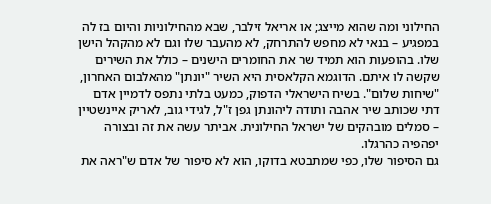החילוני ומה שהוא מייצג; או אריאל זילבר, שבא מהחילוניות והיום בז לה במפגיע – בנאי לא מחפש להתרחק, לא מהעבר שלו וגם לא מהקהל הישן שלו. בהופעות הוא תמיד שר את החומרים הישנים – כולל את השירים שקשה לו איתם. הדוגמא הקלאסית היא השיר "יונתן" מהאלבום האחרון, "שיחות שלום". בשיח הישראלי הדפוק, כמעט בלתי נתפס לדמיין אדם דתי שכותב שיר אהבה ותודה ליהונתן גפן ז"ל, לגידי גוב, לאריק איינשטיין – סמלים מובהקים של ישראל החילונית. אביתר עשה את זה ובצורה יפהפיה כהרגלו.
גם הסיפור שלו, כפי שמתבטא בדוקו, הוא לא סיפור של אדם ש"ראה את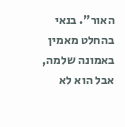האור". בנאי בהחלט מאמין באמונה שלמה, אבל הוא לא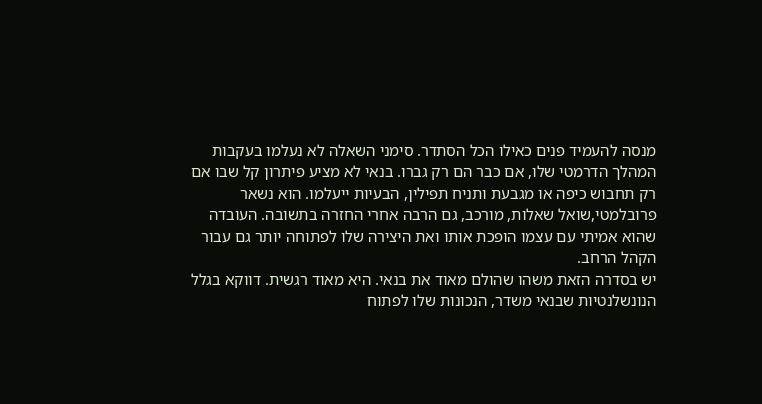מנסה להעמיד פנים כאילו הכל הסתדר. סימני השאלה לא נעלמו בעקבות המהלך הדרמטי שלו, אם כבר הם רק גברו. בנאי לא מציע פיתרון קל שבו אם רק תחבוש כיפה או מגבעת ותניח תפילין, הבעיות ייעלמו. הוא נשאר פרובלמטי,שואל שאלות, מורכב, גם הרבה אחרי החזרה בתשובה. העובדה שהוא אמיתי עם עצמו הופכת אותו ואת היצירה שלו לפתוחה יותר גם עבור הקהל הרחב.
יש בסדרה הזאת משהו שהולם מאוד את בנאי. היא מאוד רגשית. דווקא בגלל הנונשלנטיות שבנאי משדר, הנכונות שלו לפתוח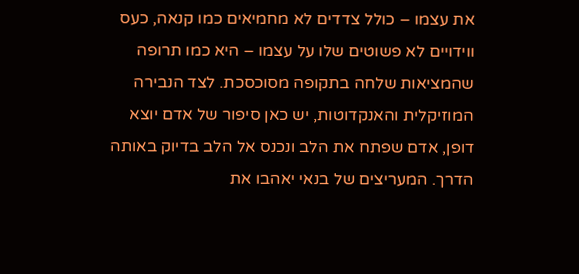את עצמו – כולל צדדים לא מחמיאים כמו קנאה, כעס ווידויים לא פשוטים שלו על עצמו – היא כמו תרופה שהמציאות שלחה בתקופה מסוכסכת. לצד הנבירה המוזיקלית והאנקדוטות, יש כאן סיפור של אדם יוצא דופן, אדם שפתח את הלב ונכנס אל הלב בדיוק באותה הדרך. המעריצים של בנאי יאהבו את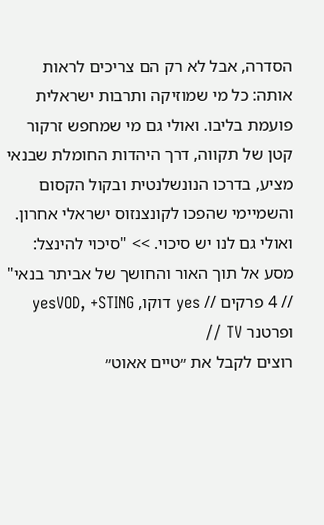הסדרה, אבל לא רק הם צריכים לראות אותה: כל מי שמוזיקה ותרבות ישראלית פועמת בליבו. ואולי גם מי שמחפש זרקור קטן של תקווה, דרך היהדות החומלת שבנאי מציע, בדרכו הנונשלנטית ובקול הקסום והשמיימי שהפכו לקונצנזוס ישראלי אחרון. ואולי גם לנו יש סיכוי. >> "סיכוי להינצל: מסע אל תוך האור והחושך של אביתר בנאי" // 4 פרקים // yes דוקו, yesVOD, +STING ופרטנר TV //
רוצים לקבל את ״טיים אאוט״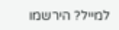למייל? הירשמו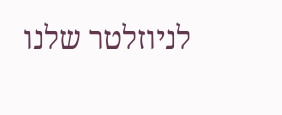לניוזלטר שלנו